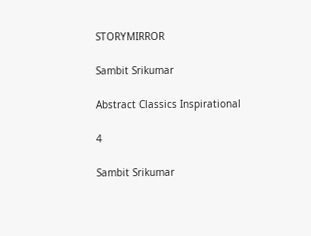STORYMIRROR

Sambit Srikumar

Abstract Classics Inspirational

4

Sambit Srikumar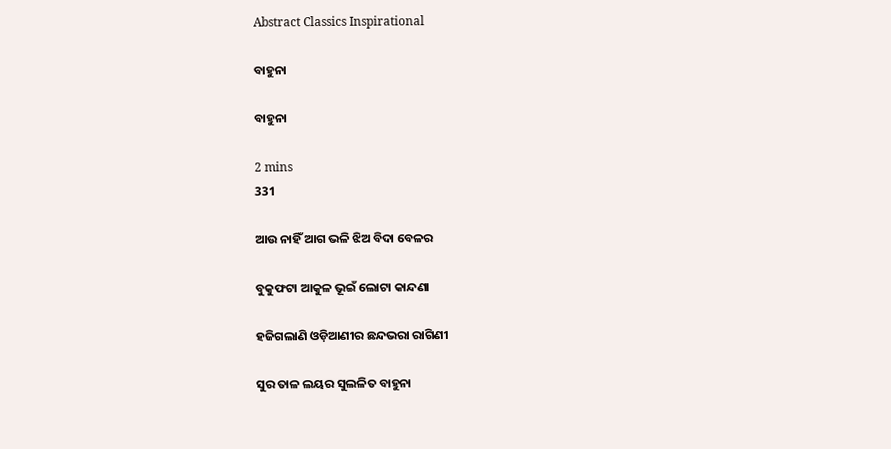Abstract Classics Inspirational

ବାହୁନା

ବାହୁନା

2 mins
331

ଆଉ ନାହିଁ ଆଗ ଭଳି ଝିଅ ବିଦା ବେଳର

ବୁକୁଫଟା ଆକୁଳ ଭୂଇଁ ଲୋଟା କାନ୍ଦଣା

ହଜିଗଲାଣି ଓଡ଼ିଆଣୀର ଛନ୍ଦଭରା ରାଗିଣୀ

ସୁର ତାଳ ଲୟର ସୁଲଳିତ ବାହୁନା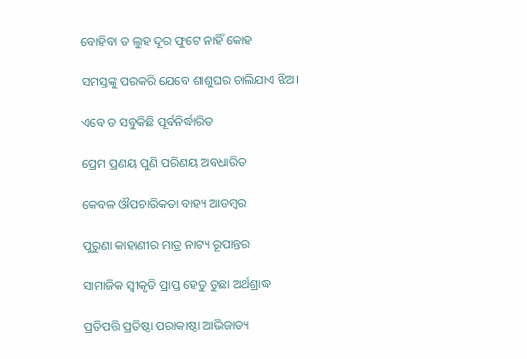ବୋହିବା ତ ଲୁହ ଦୂର ଫୁଟେ ନାହିଁ କୋହ

ସମସ୍ତଙ୍କୁ ପରକରି ଯେବେ ଶାଶୁଘର ଚାଲିଯାଏ ଝିଅ।

ଏବେ ତ ସବୁକିଛି ପୂର୍ବନିର୍ଦ୍ଧାରିତ

ପ୍ରେମ ପ୍ରଣୟ ପୁଣି ପରିଣୟ ଅବଧାରିତ

କେବଳ ଔପଚାରିକତା ବାହ୍ୟ ଆଡମ୍ବର

ପୁରୁଣା କାହାଣୀର ମାତ୍ର ନାଟ୍ୟ ରୂପାନ୍ତର

ସାମାଜିକ ସ୍ବୀକୃତି ପ୍ରାପ୍ତ ହେତୁ ତୁଛା ଅର୍ଥଶ୍ରାଦ୍ଧ

ପ୍ରତିପତ୍ତି ପ୍ରତିଷ୍ଠା ପରାକାଷ୍ଠା ଆଭିଜାତ୍ୟ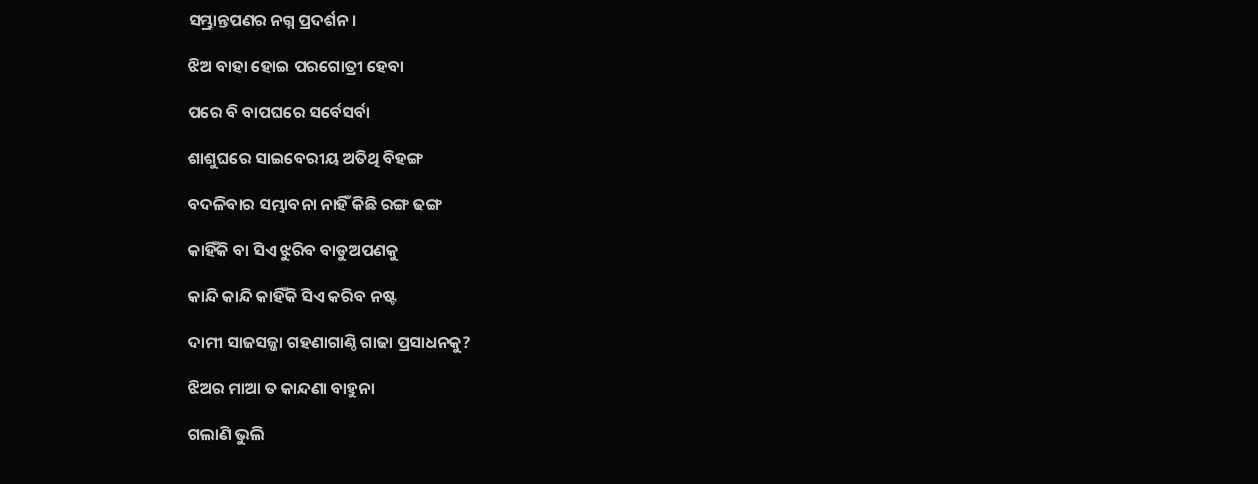ସମ୍ଭ୍ରାନ୍ତପଣର ନଗ୍ନ ପ୍ରଦର୍ଶନ।

ଝିଅ ବାହା ହୋଇ ପରଗୋତ୍ରୀ ହେବା

ପରେ ବି ବାପଘରେ ସର୍ବେସର୍ବା

ଶାଶୁଘରେ ସାଇବେରୀୟ ଅତିଥି ବିହଙ୍ଗ

ବଦଳିବାର ସମ୍ଭାବନା ନାହିଁ କିଛି ରଙ୍ଗ ଢଙ୍ଗ

କାହିଁକି ବା ସିଏ ଝୁରିବ ବାଡୁଅପଣକୁ

କାନ୍ଦି କାନ୍ଦି କାହିଁକି ସିଏ କରିବ ନଷ୍ଟ

ଦାମୀ ସାଜସଜ୍ଜା ଗହଣାଗାଣ୍ଠି ଗାଢା ପ୍ରସାଧନକୁ?

ଝିଅର ମାଆ ତ କାନ୍ଦଣା ବାହୁନା

ଗଲାଣି ଭୁଲି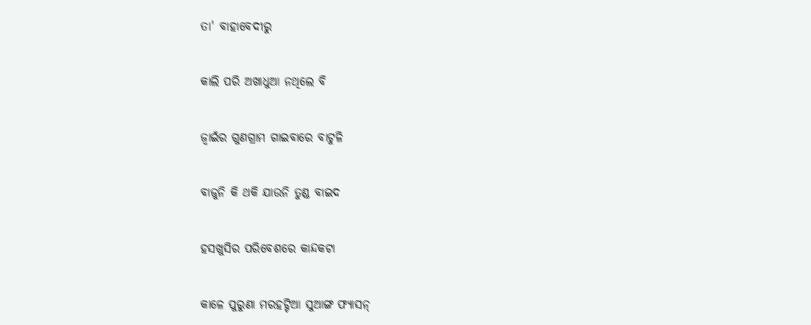ତା' ବାହାବେଦୀରୁ

କାଲି ପରି ଅଖାଧୁଆ ନଥିଲେ ବି

ଜ୍ବାଇଁର ଗୁଣଗ୍ରାମ ଗାଇବାରେ ବାଟୁଳି

ବାଜୁନି କି ଥକି ଯାଉନି ତୁଣ୍ଡ ବାଇଦ

ହସଖୁସିର ପରିବେଶରେ କାନ୍ଦକଟା

କାଳେ ପୁରୁଣା ମରହଟ୍ଟିଆ ସୁଆଙ୍ଗ ଫ୍ଯାସନ୍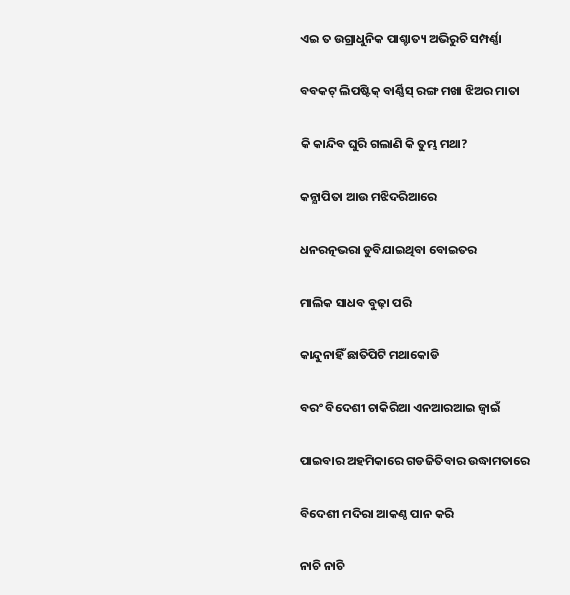ଏଇ ତ ଉଗ୍ରାଧୁନିକ ପାଶ୍ଚାତ୍ୟ ଅଭିରୁଚି ସମ୍ପର୍ଣ୍ଣା

ବବକଟ୍ ଲିପଷ୍ଟିକ୍ ବାର୍ଣ୍ଣିସ୍ ରଙ୍ଗ ମଖା ଝିଅର ମାତା

କି କାନ୍ଦିବ ଘୁରି ଗଲାଣି କି ତୁମ୍ଭ ମଥା?

କନ୍ଯାପିତା ଆଉ ମଝିଦରିଆରେ

ଧନରତ୍ନଭରା ଡୁବିଯାଇଥିବା ବୋଇତର

ମାଲିକ ସାଧବ ବୁଢ଼ା ପରି

କାନ୍ଦୁନାହିଁ ଛାତିପିଟି ମଥାକୋଡି

ବରଂ ବିଦେଶୀ ଚାକିରିଆ ଏନଆରଆଇ ଜ୍ବାଇଁ

ପାଇବାର ଅହମିକାରେ ଗଡଜିତିବାର ଉଦ୍ଧାମତାରେ

ବିଦେଶୀ ମଦିରା ଆକଣ୍ଠ ପାନ କରି

ନାଚି ନାଚି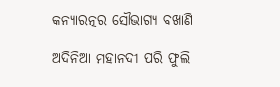କନ୍ଯାରତ୍ନର ସୌଭାଗ୍ୟ ବଖାଣି

ଅଦିନିଆ ମହାନଦୀ ପରି ଫୁଲି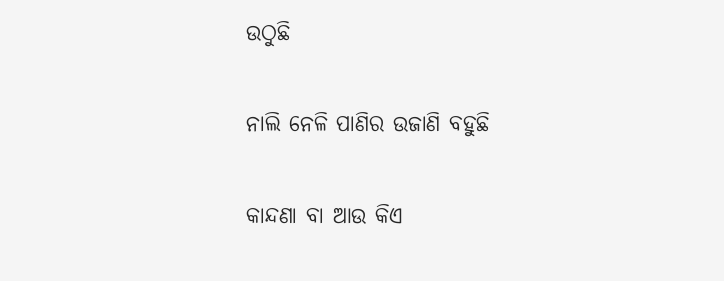ଉଠୁଛି

ନାଲି ନେଳି ପାଣିର ଉଜାଣି ବହୁଛି

କାନ୍ଦଣା ବା ଆଉ କିଏ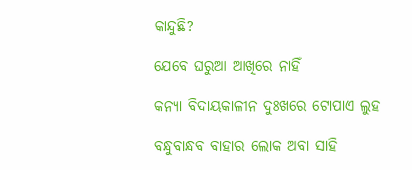କାନ୍ଦୁଛି?

ଯେବେ ଘରୁଆ ଆଖିରେ ନାହିଁ

କନ୍ଯା ବିଦାୟକାଳୀନ ଦୁଃଖରେ ଟୋପାଏ ଲୁହ

ବନ୍ଧୁବାନ୍ଧବ ବାହାର ଲୋକ ଅବା ସାହି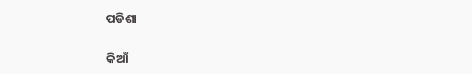ପଡିଶା

କିଆଁ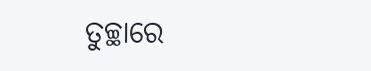ତୁଚ୍ଛାରେ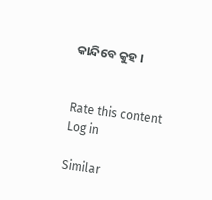କାନ୍ଦିବେ କୁହ ।


Rate this content
Log in

Similar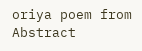oriya poem from Abstract